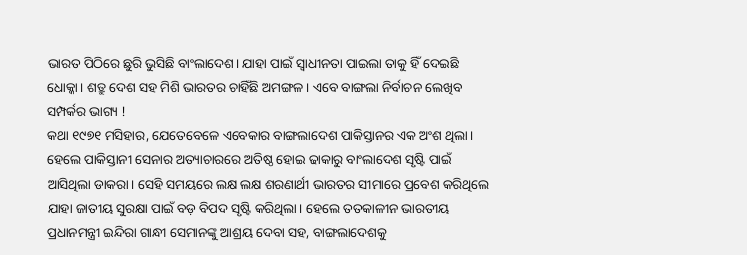ଭାରତ ପିଠିରେ ଛୁରି ଭୁସିଛି ବାଂଲାଦେଶ। ଯାହା ପାଇଁ ସ୍ୱାଧୀନତା ପାଇଲା ତାକୁ ହିଁ ଦେଇଛି ଧୋକ୍କା। ଶତ୍ରୁ ଦେଶ ସହ ମିଶି ଭାରତର ଚାହିଁଛି ଅମଙ୍ଗଳ। ଏବେ ବାଙ୍ଗଲା ନିର୍ବାଚନ ଲେଖିବ ସମ୍ପର୍କର ଭାଗ୍ୟ !
କଥା ୧୯୭୧ ମସିହାର, ଯେତେବେଳେ ଏବେକାର ବାଙ୍ଗଲାଦେଶ ପାକିସ୍ତାନର ଏକ ଅଂଶ ଥିଲା। ହେଲେ ପାକିସ୍ତାନୀ ସେନାର ଅତ୍ୟାଚାରରେ ଅତିଷ୍ଠ ହୋଇ ଢାକାରୁ ବାଂଲାଦେଶ ସୃଷ୍ଟି ପାଇଁ ଆସିଥିଲା ଡାକରା। ସେହି ସମୟରେ ଲକ୍ଷ ଲକ୍ଷ ଶରଣାର୍ଥୀ ଭାରତର ସୀମାରେ ପ୍ରବେଶ କରିଥିଲେ ଯାହା ଜାତୀୟ ସୁରକ୍ଷା ପାଇଁ ବଡ଼ ବିପଦ ସୃଷ୍ଟି କରିଥିଲା। ହେଲେ ତତକାଳୀନ ଭାରତୀୟ ପ୍ରଧାନମନ୍ତ୍ରୀ ଇନ୍ଦିରା ଗାନ୍ଧୀ ସେମାନଙ୍କୁ ଆଶ୍ରୟ ଦେବା ସହ, ବାଙ୍ଗଲାଦେଶକୁ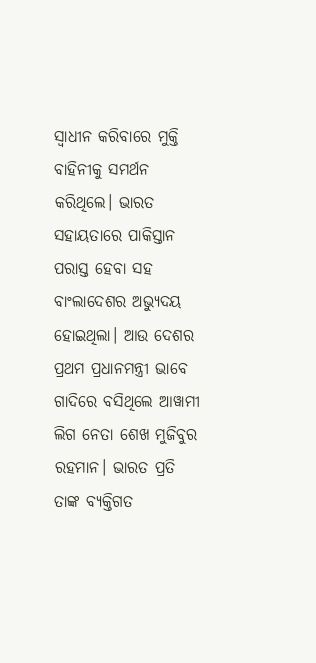ସ୍ୱାଧୀନ କରିବାରେ ମୁକ୍ତି ବାହିନୀକୁ ସମର୍ଥନ କରିଥିଲେ। ଭାରତ ସହାୟତାରେ ପାକିସ୍ତାନ ପରାସ୍ତ ହେବା ସହ ବାଂଲାଦେଶର ଅଭ୍ୟୁଦୟ ହୋଇଥିଲା। ଆଉ ଦେଶର ପ୍ରଥମ ପ୍ରଧାନମନ୍ତ୍ରୀ ଭାବେ ଗାଦିରେ ବସିଥିଲେ ଆୱାମୀ ଲିଗ ନେତା ଶେଖ ମୁଜିବୁର ରହମାନ। ଭାରତ ପ୍ରତି ତାଙ୍କ ବ୍ୟକ୍ତିଗତ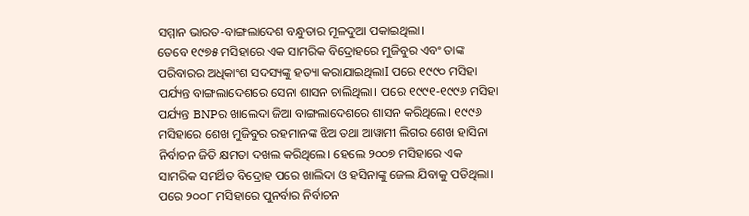ସମ୍ମାନ ଭାରତ-ବାଙ୍ଗଲାଦେଶ ବନ୍ଧୁତାର ମୂଳଦୁଆ ପକାଇଥିଲା।
ତେବେ ୧୯୭୫ ମସିହାରେ ଏକ ସାମରିକ ବିଦ୍ରୋହରେ ମୁଜିବୁର ଏବଂ ତାଙ୍କ ପରିବାରର ଅଧିକାଂଶ ସଦସ୍ୟଙ୍କୁ ହତ୍ୟା କରାଯାଇଥିଲାI ପରେ ୧୯୯୦ ମସିହା ପର୍ଯ୍ୟନ୍ତ ବାଙ୍ଗଲାଦେଶରେ ସେନା ଶାସନ ଚାଲିଥିଲା। ପରେ ୧୯୯୧-୧୯୯୬ ମସିହା ପର୍ଯ୍ୟନ୍ତ BNPର ଖାଲେଦା ଜିଆ ବାଙ୍ଗଲାଦେଶରେ ଶାସନ କରିଥିଲେ। ୧୯୯୬ ମସିହାରେ ଶେଖ ମୁଜିବୁର ରହମାନଙ୍କ ଝିଅ ତଥା ଆୱାମୀ ଲିଗର ଶେଖ ହାସିନା ନିର୍ବାଚନ ଜିତି କ୍ଷମତା ଦଖଲ କରିଥିଲେ। ହେଲେ ୨୦୦୭ ମସିହାରେ ଏକ ସାମରିକ ସମର୍ଥିତ ବିଦ୍ରୋହ ପରେ ଖାଲିଦା ଓ ହସିନାଙ୍କୁ ଜେଲ ଯିବାକୁ ପଡିଥିଲା। ପରେ ୨୦୦୮ ମସିହାରେ ପୁନର୍ବାର ନିର୍ବାଚନ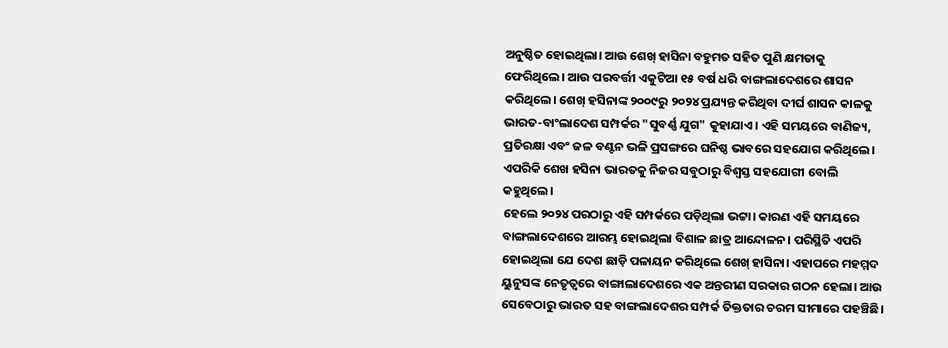ଅନୁଷ୍ଠିତ ହୋଇଥିଲା। ଆଉ ଶେଖ୍ ହାସିନା ବହୁମତ ସହିତ ପୁଣି କ୍ଷମତାକୁ ଫେରିଥିଲେ। ଆଉ ପରବର୍ତ୍ତୀ ଏକୁଟିଆ ୧୫ ବର୍ଷ ଧରି ବାଙ୍ଗଲାଦେଶରେ ଶାସନ କରିଥିଲେ। ଶେଖ୍ ହସିନାଙ୍କ ୨୦୦୯ରୁ ୨୦୨୪ ପ୍ରଯ୍ୟନ୍ତ କରିଥିବା ଦୀର୍ଘ ଶାସନ କାଳକୁ ଭାରତ-ବାଂଲାଦେଶ ସମ୍ପର୍କର "ସୁବର୍ଣ୍ଣ ଯୁଗ" କୁହାଯାଏ। ଏହି ସମୟରେ ବାଣିଜ୍ୟ, ପ୍ରତିରକ୍ଷା ଏବଂ ଜଳ ବଣ୍ଟନ ଭଳି ପ୍ରସଙ୍ଗରେ ଘନିଷ୍ଠ ଭାବରେ ସହଯୋଗ କରିଥିଲେ। ଏପରିକି ଶେଖ ହସିନା ଭାରତକୁ ନିଜର ସବୁଠାରୁ ବିଶ୍ବସ୍ତ ସହଯୋଗୀ ବୋଲି କହୁଥିଲେ।
ହେଲେ ୨୦୨୪ ପରଠାରୁ ଏହି ସମ୍ପର୍କରେ ପଡ଼ିଥିଲା ଭଟ୍ଟା। କାରଣ ଏହି ସମୟରେ ବାଙ୍ଗଲାଦେଶରେ ଆରମ୍ଭ ହୋଇଥିଲା ବିଶାଳ ଛାତ୍ର ଆନ୍ଦୋଳନ। ପରିସ୍ଥିତି ଏପରି ହୋଇଥିଲା ଯେ ଦେଶ ଛାଡ଼ି ପଳାୟନ କରିଥିଲେ ଶେଖ୍ ହାସିନା। ଏହାପରେ ମହମ୍ମଦ ୟୁନୁସଙ୍କ ନେତୃତ୍ବରେ ବାଙ୍ଗାଲାଦେଶରେ ଏକ ଅନ୍ତରୀଣ ସରକାର ଗଠନ ହେଲା। ଆଉ ସେବେଠାରୁ ଭାରତ ସହ ବାଙ୍ଗଲାଦେଶର ସମ୍ପର୍କ ତିକ୍ତତାର ଚରମ ସୀମାରେ ପହଞ୍ଚିଛି।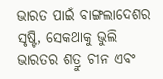ଭାରତ ପାଇଁ ବାଙ୍ଗଲାଦେଶର ସୃଷ୍ଟି, ସେକଥାକୁ ଭୁଲି ଭାରତର ଶତ୍ରୁ ଚୀନ ଏବଂ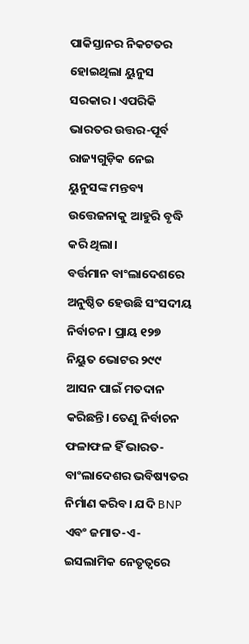ପାକିସ୍ତାନର ନିକଟତର ହୋଇଥିଲା ୟୁନୁସ ସରକାର। ଏପରିକି ଭାରତର ଉତ୍ତର-ପୂର୍ବ ରାଜ୍ୟଗୁଡ଼ିକ ନେଇ ୟୁନୁସଙ୍କ ମନ୍ତବ୍ୟ ଉତ୍ତେଜନାକୁ ଆହୁରି ବୃଦ୍ଧି କରି ଥିଲା।
ବର୍ତ୍ତମାନ ବାଂଲାଦେଶରେ ଅନୁଷ୍ଠିତ ହେଉଛି ସଂସଦୀୟ ନିର୍ବାଚନ। ପ୍ରାୟ ୧୨୭ ନିୟୁତ ଭୋଟର ୨୯୯ ଆସନ ପାଇଁ ମତଦାନ କରିଛନ୍ତି। ତେଣୁ ନିର୍ବାଚନ ଫଳାଫଳ ହିଁ ଭାରତ- ବାଂଲାଦେଶର ଭବିଷ୍ୟତର ନିର୍ମାଣ କରିବ। ଯଦି BNP ଏବଂ ଜମାତ-ଏ-ଇସଲାମିକ ନେତୃତ୍ୱରେ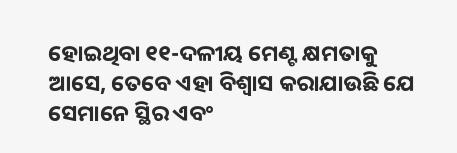ହୋଇଥିବା ୧୧-ଦଳୀୟ ମେଣ୍ଟ କ୍ଷମତାକୁ ଆସେ, ତେବେ ଏହା ବିଶ୍ୱାସ କରାଯାଉଛି ଯେ ସେମାନେ ସ୍ଥିର ଏବଂ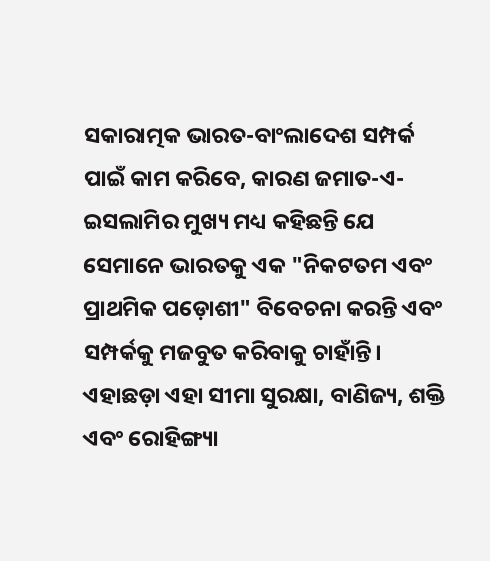ସକାରାତ୍ମକ ଭାରତ-ବାଂଲାଦେଶ ସମ୍ପର୍କ ପାଇଁ କାମ କରିବେ, କାରଣ ଜମାତ-ଏ-ଇସଲାମିର ମୁଖ୍ୟ ମଧ୍ୟ କହିଛନ୍ତି ଯେ ସେମାନେ ଭାରତକୁ ଏକ "ନିକଟତମ ଏବଂ ପ୍ରାଥମିକ ପଡ଼ୋଶୀ" ବିବେଚନା କରନ୍ତି ଏବଂ ସମ୍ପର୍କକୁ ମଜବୁତ କରିବାକୁ ଚାହାଁନ୍ତି। ଏହାଛଡ଼ା ଏହା ସୀମା ସୁରକ୍ଷା, ବାଣିଜ୍ୟ, ଶକ୍ତି ଏବଂ ରୋହିଙ୍ଗ୍ୟା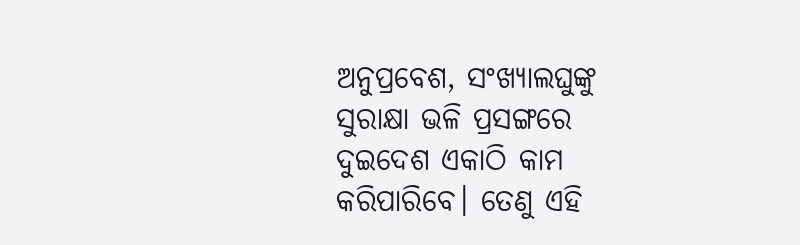ଅନୁପ୍ରବେଶ, ସଂଖ୍ୟାଲଘୁଙ୍କୁ ସୁରାକ୍ଷା ଭଳି ପ୍ରସଙ୍ଗରେ ଦୁଇଦେଶ ଏକାଠି କାମ କରିପାରିବେ। ତେଣୁ ଏହି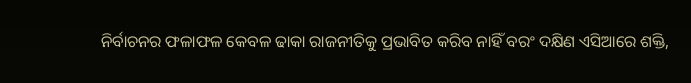ନିର୍ବାଚନର ଫଳାଫଳ କେବଳ ଢାକା ରାଜନୀତିକୁ ପ୍ରଭାବିତ କରିବ ନାହିଁ ବରଂ ଦକ୍ଷିଣ ଏସିଆରେ ଶକ୍ତି,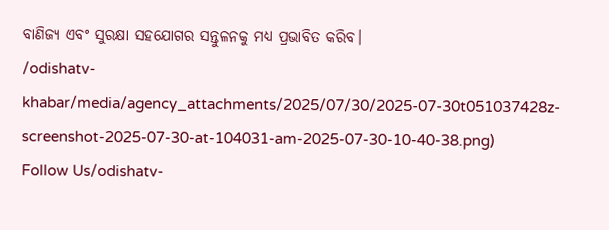ବାଣିଜ୍ୟ ଏବଂ ସୁରକ୍ଷା ସହଯୋଗର ସନ୍ତୁଳନକୁ ମଧ୍ୟ ପ୍ରଭାବିତ କରିବ।
/odishatv-khabar/media/agency_attachments/2025/07/30/2025-07-30t051037428z-screenshot-2025-07-30-at-104031-am-2025-07-30-10-40-38.png)
Follow Us/odishatv-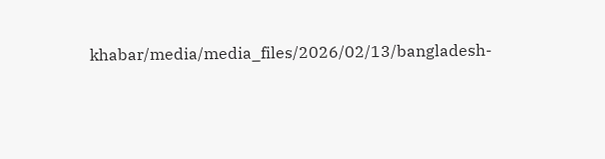khabar/media/media_files/2026/02/13/bangladesh-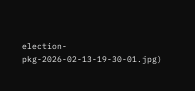election-pkg-2026-02-13-19-30-01.jpg)